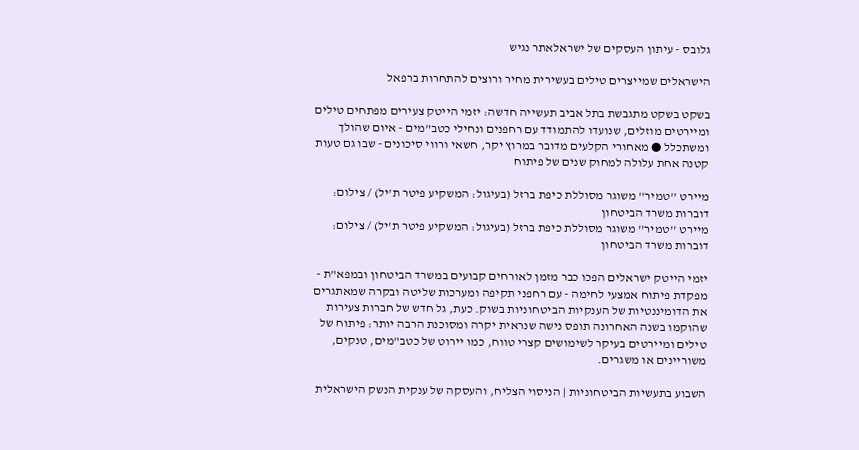גלובס - עיתון העסקים של ישראלאתר נגיש

הישראלים שמייצרים טילים בעשירית מחיר ורוצים להתחרות ברפאל

בשקט בשקט מתגבשת בתל אביב תעשייה חדשה: יזמי הייטק צעירים מפתחים טילים ומיירטים מוזלים, שנועדו להתמודד עם רחפנים ונחילי כטב"מים - איום שהולך ומשתכלל ● מאחורי הקלעים מדובר במרוץ יקר, חשאי ורווי סיכונים - שבו גם טעות קטנה אחת עלולה למחוק שנים של פיתוח

מיירט ''טמיר'' משוגר מסוללת כיפת ברזל (בעיגול: המשקיע פיטר ת'יל) / צילום: דוברות משרד הביטחון
מיירט ''טמיר'' משוגר מסוללת כיפת ברזל (בעיגול: המשקיע פיטר ת'יל) / צילום: דוברות משרד הביטחון

יזמי הייטק ישראלים הפכו כבר מזמן לאורחים קבועים במשרד הביטחון ובמפא"ת - מפקדת פיתוח אמצעי לחימה - עם רחפני תקיפה ומערכות שליטה ובקרה שמאתגרים את הדומיננטיות של הענקיות הביטחוניות בשוק. כעת, גל חדש של חברות צעירות שהוקמו בשנה האחרונה תופס נישה שנראית יקרה ומסוכנת הרבה יותר: פיתוח של טילים ומיירטים בעיקר לשימושים קצרי טווח, כמו יירוט של כטב"מים, טנקים, משוריינים או משגרים.

השבוע בתעשיות הביטחוניות | הניסוי הצליח, והעסקה של ענקית הנשק הישראלית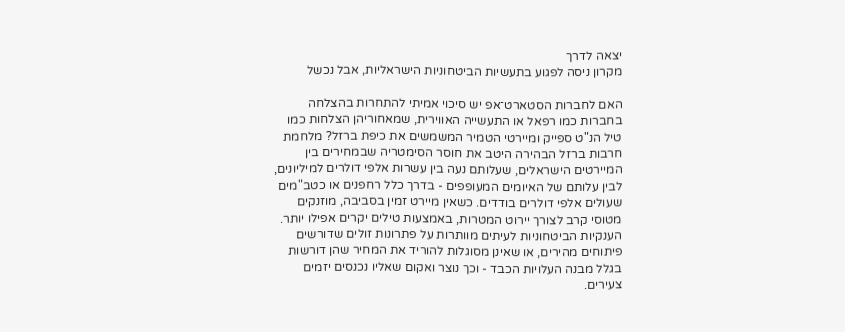יצאה לדרך
מקרון ניסה לפגוע בתעשיות הביטחוניות הישראליות, אבל נכשל

האם לחברות הסטארט־אפ יש סיכוי אמיתי להתחרות בהצלחה בחברות כמו רפאל או התעשייה האווירית, שמאחוריהן הצלחות כמו טיל הנ"ט ספייק ומיירטי הטמיר המשמשים את כיפת ברזל? מלחמת חרבות ברזל הבהירה היטב את חוסר הסימטריה שבמחירים בין המיירטים הישראלים, שעלותם נעה בין עשרות אלפי דולרים למיליונים, לבין עלותם של האיומים המעופפים - בדרך כלל רחפנים או כטב"מים שעולים אלפי דולרים בודדים. כשאין מיירט זמין בסביבה, מוזנקים מטוסי קרב לצורך יירוט המטרות, באמצעות טילים יקרים אפילו יותר. הענקיות הביטחוניות לעיתים מוותרות על פתרונות זולים שדורשים פיתוחים מהירים, או שאינן מסוגלות להוריד את המחיר שהן דורשות בגלל מבנה העלויות הכבד - וכך נוצר ואקום שאליו נכנסים יזמים צעירים.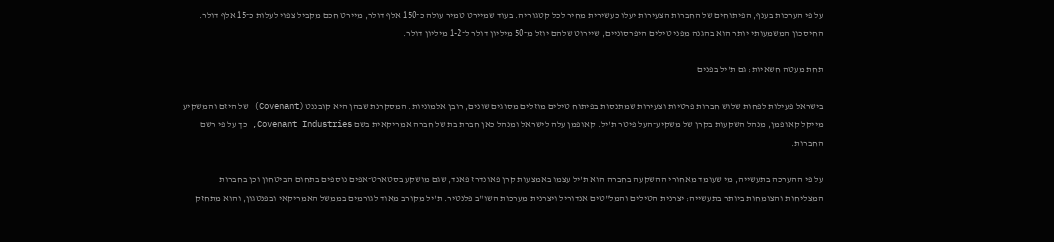על פי הערכות בענף, הפיתוחים של החברות הצעירות יעלו כעשירית מחיר לכל קטגוריה. בעוד שמיירט טמיר עולה כ־150 אלף דולר, מיירט חכם מקביל צפוי לעלות כ־15 אלף דולר. החיסכון המשמעותי יותר הוא בהגנה מפני טילים היפרסוניים, שיירוט שלהם יוזל מ־50 מיליון דולר ל־1-2 מיליון דולר.

תחת מעטה חשאיות: גם ת'יל בפנים

בישראל פעילות לפחות שלוש חברות פרטיות וצעירות שמתנסות בפיתוח טילים מוזלים מסוגים שונים, רובן אלמוניות. המסקרנת שבהן היא קובננט (Covenant) של היזם והמשקיע מייקל קאופמן, מנהל השקעות בקרן של משקיע־העל פיטר ת'יל. קאופמן עלה לישראל ומנהל כאן חברת בת של חברה אמריקאית בשם Covenant Industries, כך על פי רשם החברות.

על פי ההערכה בתעשייה, מי שעומד מאחורי ההשקעה בחברה הוא ת'יל עצמו באמצעות קרן פאונדרז פאנד, שגם מושקע בסטארט־אפים נוספים בתחום הביטחון וכן בחברות המצליחות והצומחות ביותר בתעשייה: יצרנית הטילים והמל"טים אנדוריל ויצרנית מערכות השו"ב פלנטיר. ת'יל מקורב מאוד לגורמים בממשל האמריקאי ובפנטגון, והוא מתחזק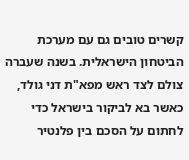קשרים טובים גם עם מערכת הביטחון הישראלית. בשנה שעברה צולם לצד ראש מפא"ת דני גולד, כאשר בא לביקור בישראל כדי לחתום על הסכם בין פלנטיר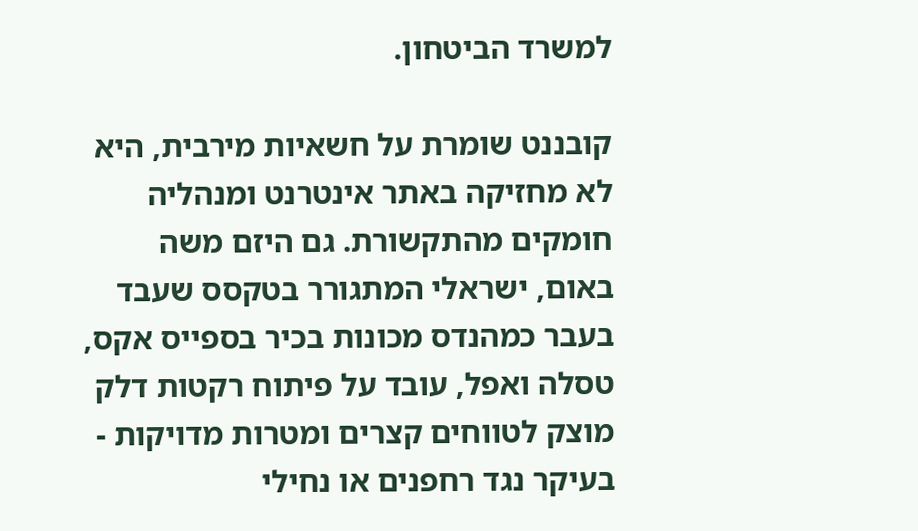למשרד הביטחון.

קובננט שומרת על חשאיות מירבית, היא לא מחזיקה באתר אינטרנט ומנהליה חומקים מהתקשורת. גם היזם משה באום, ישראלי המתגורר בטקסס שעבד בעבר כמהנדס מכונות בכיר בספייס אקס, טסלה ואפל, עובד על פיתוח רקטות דלק מוצק לטווחים קצרים ומטרות מדויקות - בעיקר נגד רחפנים או נחילי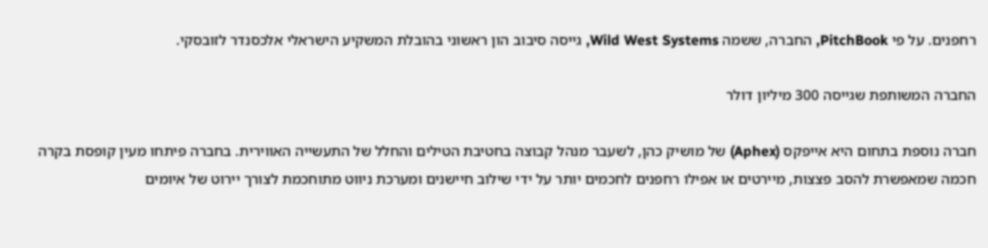רחפנים. על פי PitchBook, החברה, ששמה Wild West Systems, גייסה סיבוב הון ראשוני בהובלת המשקיע הישראלי אלכסנדר לזובסקי.

החברה המשותפת שגייסה 300 מיליון דולר

חברה נוספת בתחום היא אייפקס (Aphex) של מושיק כהן, לשעבר מנהל קבוצה בחטיבת הטילים והחלל של התעשייה האווירית. בחברה פיתחו מעין קופסת בקרה חכמה שמאפשרת להסב פצצות, מיירטים או אפילו רחפנים לחכמים יותר על ידי שילוב חיישנים ומערכת ניווט מתוחכמת לצורך יירוט של איומים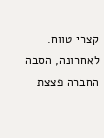קצרי טווח. לאחרונה, הסבה החברה פצצת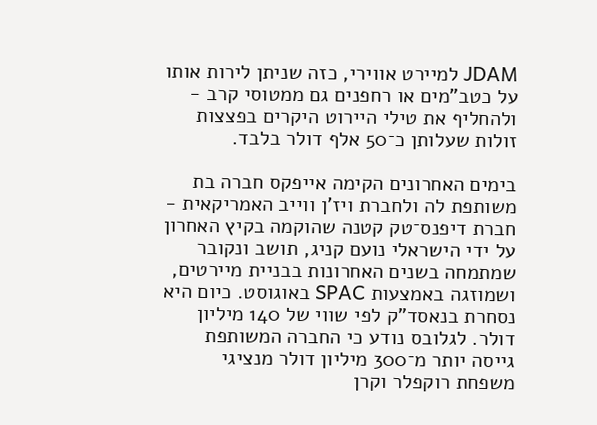JDAM למיירט אווירי, כזה שניתן לירות אותו על כטב"מים או רחפנים גם ממטוסי קרב - ולהחליף את טילי היירוט היקרים בפצצות זולות שעלותן כ־50 אלף דולר בלבד.

בימים האחרונים הקימה אייפקס חברה בת משותפת לה ולחברת ויז'ן ווייב האמריקאית - חברת דיפנס־טק קטנה שהוקמה בקיץ האחרון על ידי הישראלי נועם קניג, תושב ונקובר שמתמחה בשנים האחרונות בבניית מיירטים, ושמוזגה באמצעות SPAC באוגוסט. כיום היא נסחרת בנאסד"ק לפי שווי של 140 מיליון דולר. לגלובס נודע כי החברה המשותפת גייסה יותר מ־300 מיליון דולר מנציגי משפחת רוקפלר וקרן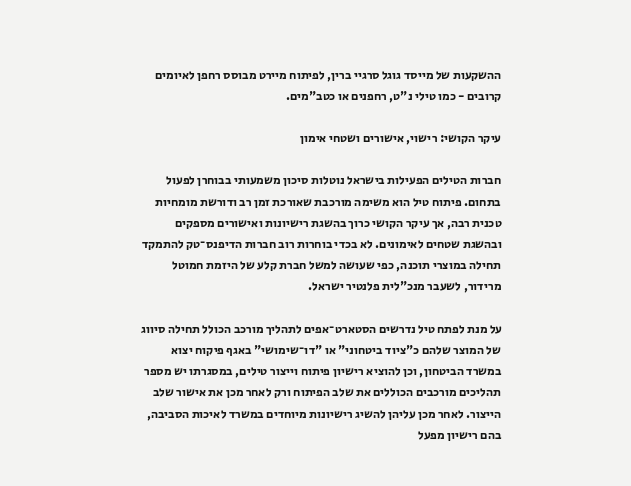ההשקעות של מייסד גוגל סרגיי ברין, לפיתוח מיירט מבוסס רחפן לאיומים קרובים - כמו טילי נ"ט, רחפנים או כטב"מים.

עיקר הקושי: רישוי, אישורים ושטחי אימון

חברות הטילים הפעילות בישראל נוטלות סיכון משמעותי בבוחרן לפעול בתחום. פיתוח טיל הוא משימה מורכבת שאורכת זמן רב ודורשת מומחיות טכנית רבה, אך עיקר הקושי כרוך בהשגת רישיונות ואישורים מספקים ובהשגת שטחים לאימונים. לא בכדי בוחרות רוב חברות הדיפנס־טק להתמקד תחילה במוצרי תוכנה, כפי שעושה למשל חברת קלע של היזמת חמוטל מרידור, לשעבר מנכ"לית פלנטיר ישראל.

על מנת לפתח טיל נדרשים הסטארט־אפים לתהליך מורכב הכולל תחילה סיווג של המוצר שלהם כ"ציוד ביטחוני" או "דו־שימושי" באגף פיקוח יצוא במשרד הביטחון, וכן להוציא רישיון פיתוח וייצור טילים, במסגרתו יש מספר תהליכים מורכבים הכוללים את שלב הפיתוח ורק לאחר מכן את אישור שלב הייצור. לאחר מכן עליהן להשיג רישיונות מיוחדים במשרד לאיכות הסביבה, בהם רישיון מפעל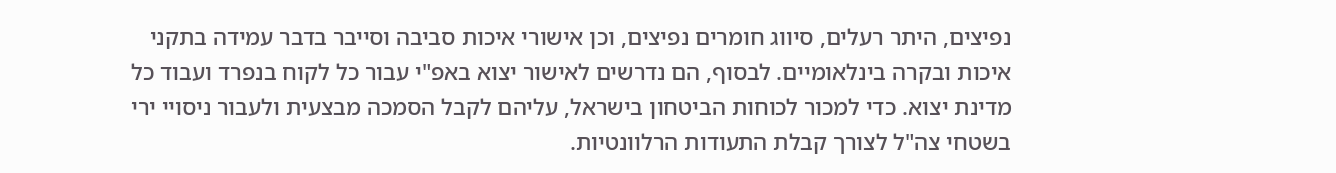נפיצים, היתר רעלים, סיווג חומרים נפיצים, וכן אישורי איכות סביבה וסייבר בדבר עמידה בתקני איכות ובקרה בינלאומיים. לבסוף, הם נדרשים לאישור יצוא באפ"י עבור כל לקוח בנפרד ועבוד כל מדינת יצוא. כדי למכור לכוחות הביטחון בישראל, עליהם לקבל הסמכה מבצעית ולעבור ניסויי ירי בשטחי צה"ל לצורך קבלת התעודות הרלוונטיות.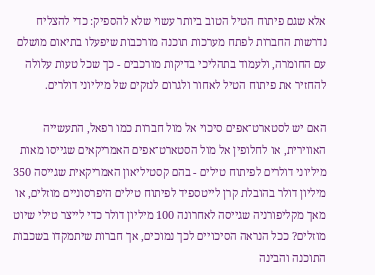אלא שגם פיתוח הטיל הטוב ביותר עשוי שלא להספיק: כדי להצליח נדרשות החברות לפתח מערכות תוכנה מורכבות שיפעלו בתיאום מושלם עם החומרה, ולעמוד בתהליכי בדיקות מורכבים - כך שכל טעות עלולה להחזיר את פיתוח הטיל לאחור ולגרום לנזקים של מיליוני דולרים.

האם יש לסטארט־אפים סיכוי אל מול חברות כמו רפאל, התעשייה האווירית, או לחלופין אל מול הסטארט־אפים האמריקאים שגייסו מאות מיליוני דולרים לפיתוח טילים - בהם קסטיליאון האמריקאית שגייסה 350 מיליון דולר בהובלת קרן לייטספיד לפיתוח טילים היפרסוניים מוזלים, או מאך מקליפורניה שגייסה לאחרונה 100 מיליון דולר כדי לייצר טילי שיוט מוזלים? ככל הנראה הסיכויים לכך נמוכים, אך חברות שיתמקדו בשכבות התוכנה והבינה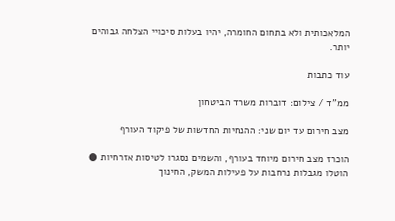המלאכותית ולא בתחום החומרה, יהיו בעלות סיכויי הצלחה גבוהים יותר.

עוד כתבות

ממ''ד / צילום: דוברות משרד הביטחון

מצב חירום עד יום שני: ההנחיות החדשות של פיקוד העורף

הוכרז מצב חירום מיוחד בעורף, והשמים נסגרו לטיסות אזרחיות ● הוטלו מגבלות נרחבות על פעילות המשק, החינוך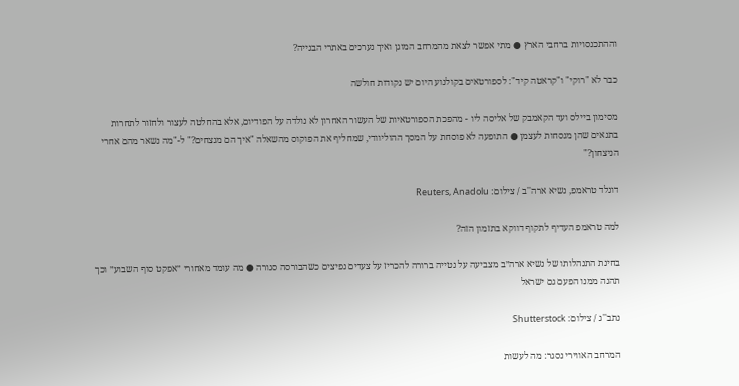וההתכנסויות ברחבי הארץ ● מתי אפשר לצאת מהמרחב המוגן ואיך נערכים באתרי הבנייה?

כבר לא "רוקי" ו"קראטה קיד": לספורטאים בקולנוע היום יש נקודות חולשה

מסימון ביילס ועד הקאמבק של אליסה ליו - מהפכת הספורטאיות של העשור האחרון לא נולדה על הפודיום, אלא בהחלטה לעצור ולחזור לתחרות בתנאים שהן מנסחות לעצמן ● התופעה לא פוסחת על המסך ההוליוודי, שמחליף את הפוקוס מהשאלה "איך הם מנצחים?" ל-"מה נשאר מהם אחרי הניצחון?"

דונלד טראמפ, נשיא ארה''ב / צילום: Reuters, Anadolu

למה טראמפ העדיף לתקוף דווקא בתזמון הזה?

בחינת התנהלותו של נשיא ארה״ב מצביעה על נטייה ברורה להכריז על צעדים נפיצים כשהבורסה סגורה ● מה עומד מאחורי ״אפקט סוף השבוע״ וכך תהנה ממנו הפעם גם ישראל

נתב''ג / צילום: Shutterstock

המרחב האווירי נסגר: מה לעשות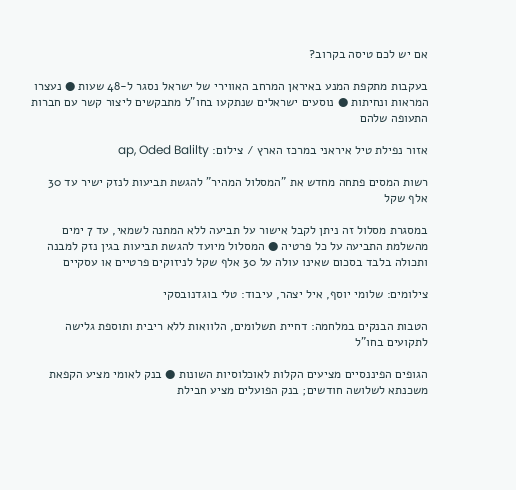אם יש לכם טיסה בקרוב?

בעקבות מתקפת המנע באיראן המרחב האווירי של ישראל נסגר ל-48 שעות ● נעצרו המראות ונחיתות ● נוסעים ישראלים שנתקעו בחו"ל מתבקשים ליצור קשר עם חברות התעופה שלהם

אזור נפילת טיל איראני במרכז הארץ / צילום: ap, Oded Balilty

רשות המסים פתחה מחדש את "המסלול המהיר" להגשת תביעות לנזק ישיר עד 30 אלף שקל

במסגרת מסלול זה ניתן לקבל אישור על תביעה ללא המתנה לשמאי, עד 7 ימים מהשלמת התביעה על כל פרטיה ● המסלול מיועד להגשת תביעות בגין נזק למבנה ותכולה בלבד בסכום שאינו עולה על 30 אלף שקל לניזוקים פרטיים או עסקיים

צילומים: שלומי יוסף, איל יצהר, עיבוד: טלי בוגדנובסקי

הטבות הבנקים במלחמה: דחיית תשלומים, הלוואות ללא ריבית ותוספת גלישה לתקועים בחו"ל

הגופים הפיננסיים מציעים הקלות לאוכלוסיות השונות ● בנק לאומי מציע הקפאת משכנתא לשלושה חודשים; בנק הפועלים מציע חבילת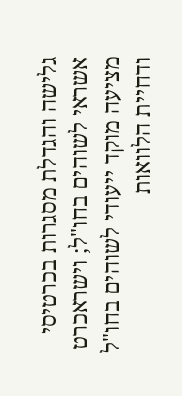גלישה והגדלת מסגרות בכרטיסי אשראי לשוהים בחו"ל; וישראכרט מציעה מוקד ייעודי לשוהים בחו"ל ודחיית הלוואות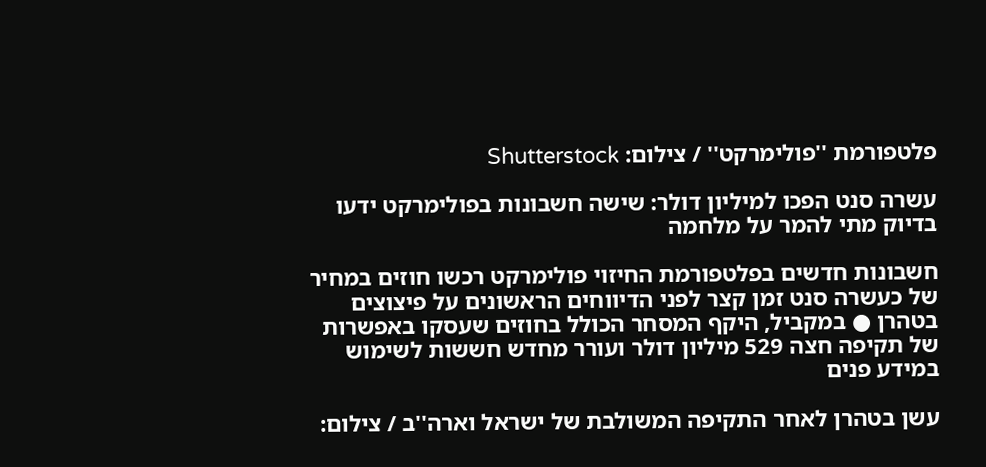פלטפורמת ''פולימרקט'' / צילום: Shutterstock

עשרה סנט הפכו למיליון דולר: שישה חשבונות בפולימרקט ידעו בדיוק מתי להמר על מלחמה

חשבונות חדשים בפלטפורמת החיזוי פולימרקט רכשו חוזים במחיר של כעשרה סנט זמן קצר לפני הדיווחים הראשונים על פיצוצים בטהרן ● במקביל, היקף המסחר הכולל בחוזים שעסקו באפשרות של תקיפה חצה 529 מיליון דולר ועורר מחדש חששות לשימוש במידע פנים

עשן בטהרן לאחר התקיפה המשולבת של ישראל וארה''ב / צילום: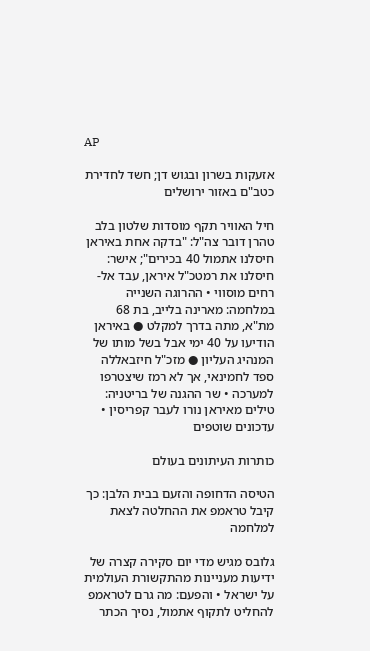AP

אזעקות בשרון ובגוש דן; חשד לחדירת כטב"ם באזור ירושלים

חיל האוויר תקף מוסדות שלטון בלב טהרן דובר צה"ל: "בדקה אחת באיראן חיסלנו אתמול 40 בכירים"; אישר: חיסלנו את רמטכ"ל איראן, עבד אל-רחים מוסווי • ההרוגה השנייה במלחמה: מארינה בלייב, בת 68 מת"א, מתה בדרך למקלט ● באיראן הודיעו על 40 ימי אבל בשל מותו של המנהיג העליון ● מזכ"ל חיזבאללה ספד לחמינאי, אך לא רמז שיצטרפו למערכה • שר ההגנה של בריטניה: טילים מאיראן נורו לעבר קפריסין • עדכונים שוטפים

כותרות העיתונים בעולם

הטיסה הדחופה והזעם בבית הלבן: כך קיבל טראמפ את ההחלטה לצאת למלחמה

גלובס מגיש מדי יום סקירה קצרה של ידיעות מעניינות מהתקשורת העולמית על ישראל • והפעם: מה גרם לטראמפ להחליט לתקוף אתמול, נסיך הכתר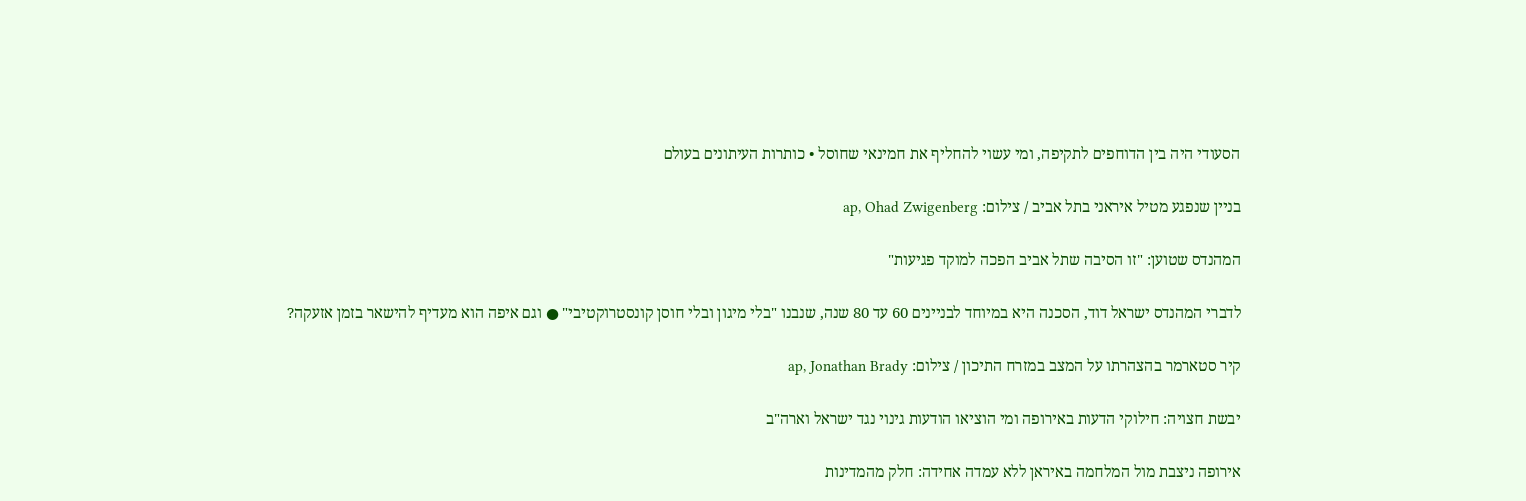הסעודי היה בין הדוחפים לתקיפה, ומי עשוי להחליף את חמינאי שחוסל • כותרות העיתונים בעולם

בניין שנפגע מטיל איראני בתל אביב / צילום: ap, Ohad Zwigenberg

המהנדס שטוען: "זו הסיבה שתל אביב הפכה למוקד פגיעות"

לדברי המהנדס ישראל דוד, הסכנה היא במיוחד לבניינים 60 עד 80 שנה, שנבנו "בלי מיגון ובלי חוסן קונסטרוקטיבי" ● וגם איפה הוא מעדיף להישאר בזמן אזעקה?

קיר סטארמר בהצהרתו על המצב במזרח התיכון / צילום: ap, Jonathan Brady

יבשת חצויה: חילוקי הדעות באירופה ומי הוציאו הודעות גינוי נגד ישראל וארה"ב

אירופה ניצבת מול המלחמה באיראן ללא עמדה אחידה: חלק מהמדינות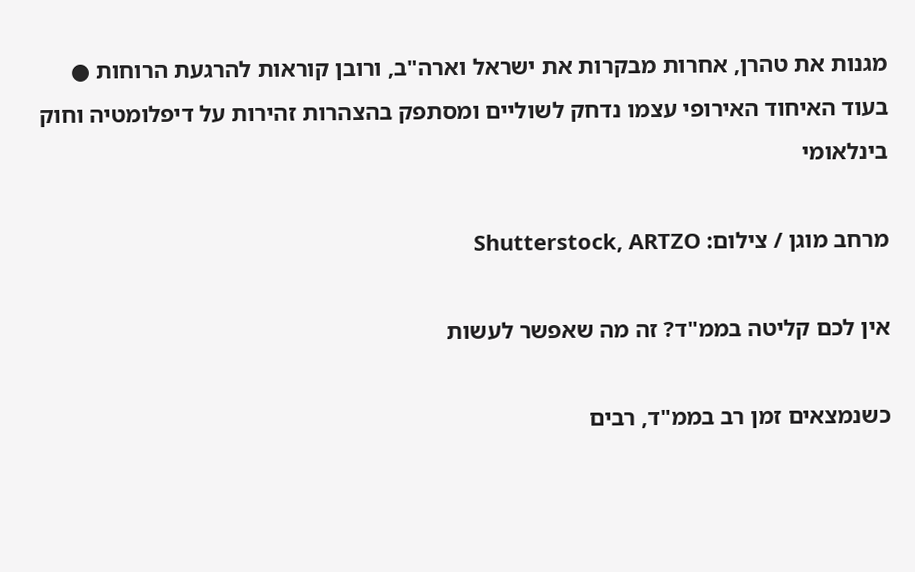מגנות את טהרן, אחרות מבקרות את ישראל וארה"ב, ורובן קוראות להרגעת הרוחות ● בעוד האיחוד האירופי עצמו נדחק לשוליים ומסתפק בהצהרות זהירות על דיפלומטיה וחוק בינלאומי

מרחב מוגן / צילום: Shutterstock, ARTZO

אין לכם קליטה בממ"ד? זה מה שאפשר לעשות

כשנמצאים זמן רב בממ"ד, רבים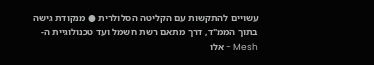עשויים להתקשות עם הקליטה הסלולרית ● מנקודת גישה בתוך הממ"ד, דרך מתאם רשת חשמל ועד טכנולוגיית ה-Mesh - אלו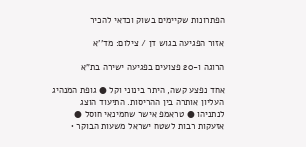הפתרונות שקיימים בשוק וכדאי להכיר

אזור הפגיעה בגוש דן / צילום: מד''א

הרוגה ו-20 פצועים בפגיעה ישירה בת"א

אחד נפצע קשה, היתר בינוני וקל ● גופת המנהיג העליון אותרה בין ההריסות. התיעוד הוצג לנתניהו ● טראמפ אישר שחמינאי חוסל ● אזעקות רבות לשטח ישראל משעות הבוקר •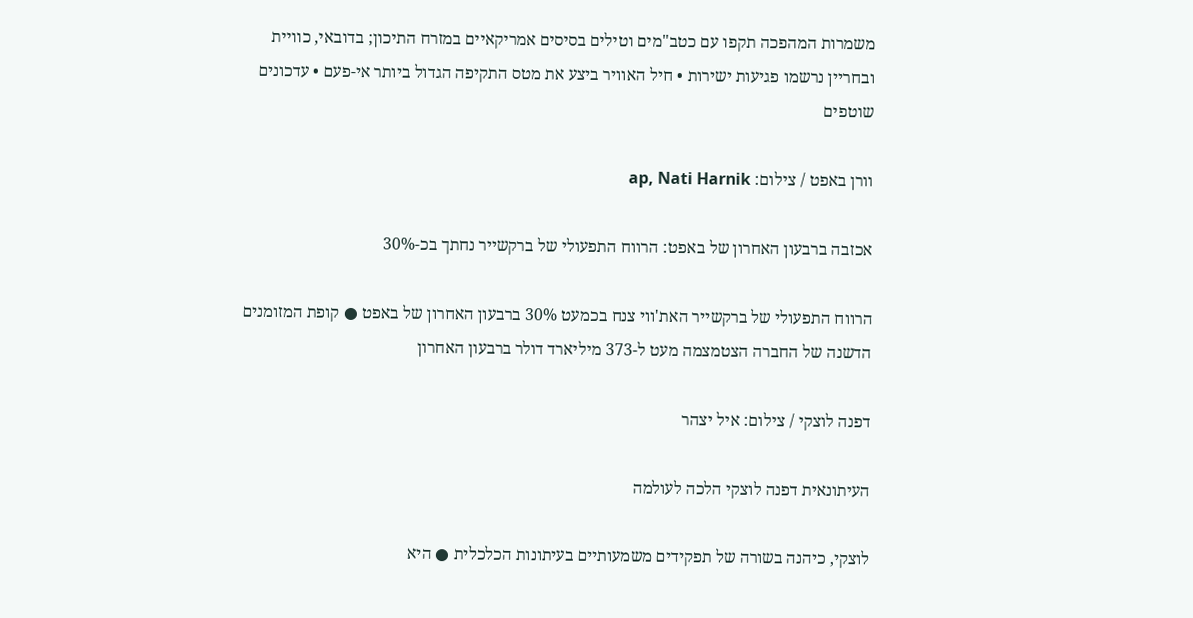משמרות המהפכה תקפו עם כטב"מים וטילים בסיסים אמריקאיים במזרח התיכון; בדובאי, כוויית ובחריין נרשמו פגיעות ישירות • חיל האוויר ביצע את מטס התקיפה הגדול ביותר אי-פעם • עדכונים שוטפים

וורן באפט / צילום: ap, Nati Harnik

אכזבה ברבעון האחרון של באפט: הרווח התפעולי של ברקשייר נחתך בכ-30%

הרווח התפעולי של ברקשייר האת'ווי צנח בכמעט 30% ברבעון האחרון של באפט ● קופת המזומנים הדשנה של החברה הצטמצמה מעט ל-373 מיליארד דולר ברבעון האחרון

דפנה לוצקי / צילום: איל יצהר

העיתונאית דפנה לוצקי הלכה לעולמה

לוצקי, כיהנה בשורה של תפקידים משמעותיים בעיתונות הכלכלית ● היא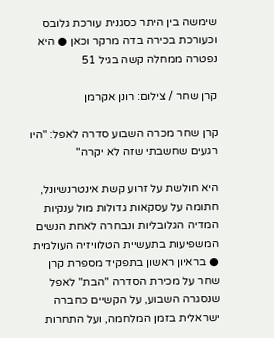שימשה בין היתר כסגנית עורכת גלובס וכעורכת בכירה בדה מרקר וכאן ● היא נפטרה ממחלה קשה בגיל 51

קרן שחר / צילום: רונן אקרמן

קרן שחר מכרה השבוע סדרה לאפל: "היו רגעים שחשבתי שזה לא יקרה"

היא חולשת על זרוע קשת אינטרנשיונל, חתומה על עסקאות גדולות מול ענקיות המדיה הגלובליות ונבחרה לאחת הנשים המשפיעות בתעשיית הטלוויזיה העולמית ● בראיון ראשון בתפקיד מספרת קרן שחר על מכירת הסדרה "הבת" לאפל שנסגרה השבוע, על הקשיים כחברה ישראלית בזמן המלחמה, ועל התחרות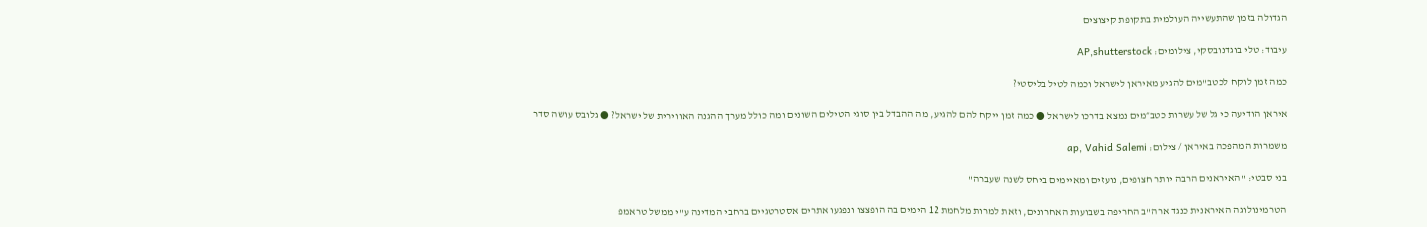הגדולה בזמן שהתעשייה העולמית בתקופת קיצוצים

עיבוד: טלי בוגדנובסקי, צילומים: AP,shutterstock

כמה זמן לוקח לכטב"מים להגיע מאיראן לישראל וכמה לטיל בליסטי?

איראן הודיעה כי גל של עשרות כטב״מים נמצא בדרכו לישראל ● כמה זמן ייקח להם להגיע, מה ההבדל בין סוגי הטילים השונים ומה כולל מערך ההגנה האווירית של ישראל? ● גלובס עושה סדר

משמרות המהפכה באיראן / צילום: ap, Vahid Salemi

בני סבטי: "האיראנים הרבה יותר חצופים, נועזים ומאיימים ביחס לשנה שעברה"

הטרמינולוגה האיראנית כנגד ארה"ב החריפה בשבועות האחרונים, וזאת למרות מלחמת 12 הימים בה הופצצו ונפגעו אתרים אסטרטגיים ברחבי המדינה ע"י ממשל טראמפ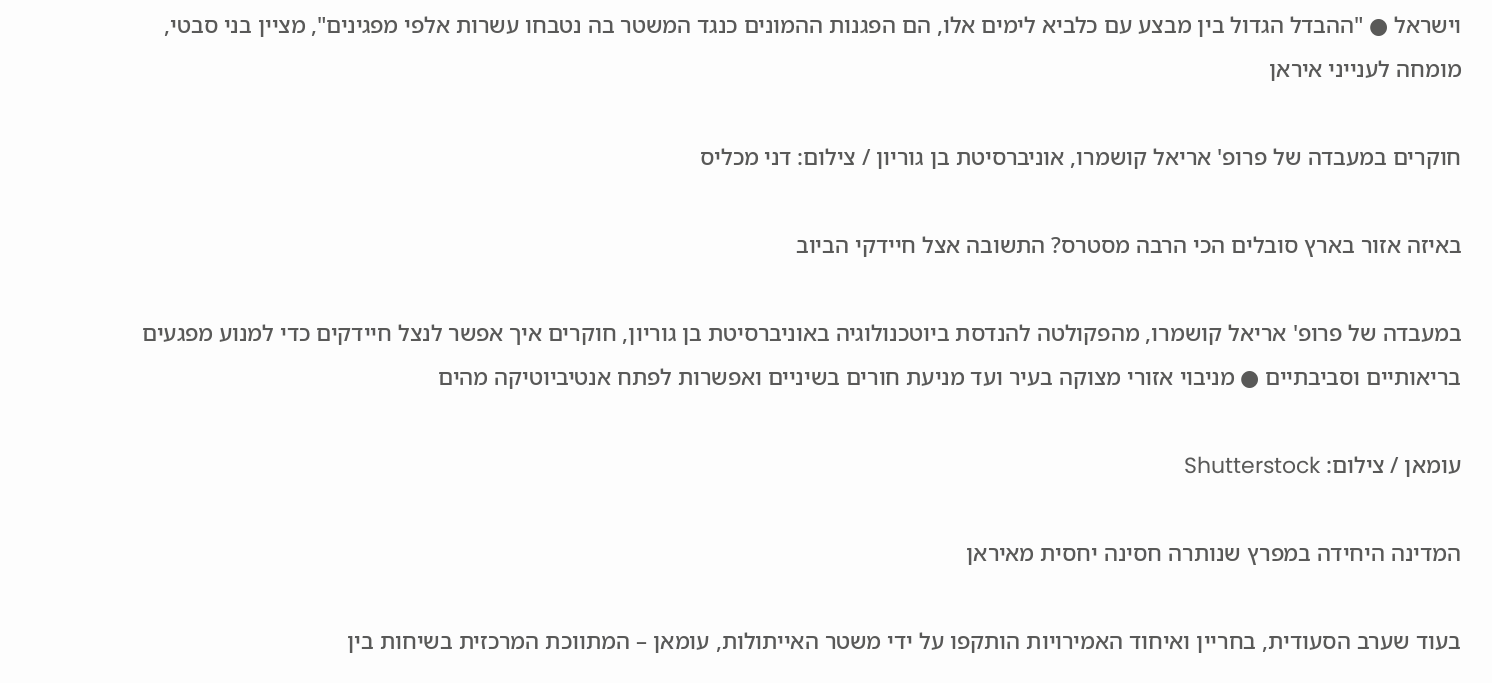וישראל ● "ההבדל הגדול בין מבצע עם כלביא לימים אלו, הם הפגנות ההמונים כנגד המשטר בה נטבחו עשרות אלפי מפגינים", מציין בני סבטי, מומחה לענייני איראן

חוקרים במעבדה של פרופ' אריאל קושמרו, אוניברסיטת בן גוריון / צילום: דני מכליס

באיזה אזור בארץ סובלים הכי הרבה מסטרס? התשובה אצל חיידקי הביוב

במעבדה של פרופ' אריאל קושמרו, מהפקולטה להנדסת ביוטכנולוגיה באוניברסיטת בן גוריון, חוקרים איך אפשר לנצל חיידקים כדי למנוע מפגעים בריאותיים וסביבתיים ● מניבוי אזורי מצוקה בעיר ועד מניעת חורים בשיניים ואפשרות לפתח אנטיביוטיקה מהים

עומאן / צילום: Shutterstock

המדינה היחידה במפרץ שנותרה חסינה יחסית מאיראן

בעוד שערב הסעודית, בחריין ואיחוד האמירויות הותקפו על ידי משטר האייתולות, עומאן – המתווכת המרכזית בשיחות בין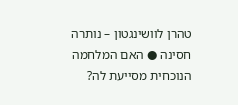טהרן לוושינגטון – נותרה חסינה ● האם המלחמה הנוכחית מסייעת לה?